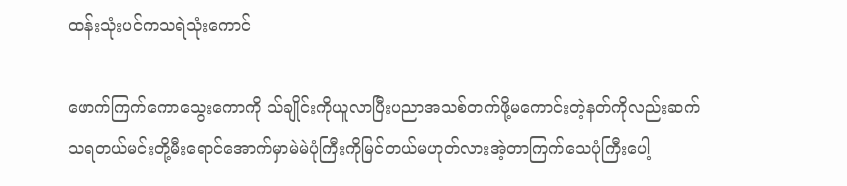ထန်းသုံးပင်ကသရဲသုံးကောင်

ဖောက်ကြက်ကောသွေးကောကို သ်ချိုင်းကိုယူလာပြီးပညာအသစ်တက်ဖို့မကောင်းတဲ့နတ်ကိုလည်းဆက်သရတယ်မင်းတို့မီးရောင်အောက်မှာမဲမဲပုံကြီးကိုမြင်တယ်မဟုတ်လားအဲ့တာကြက်သေပုံကြီးပေါ့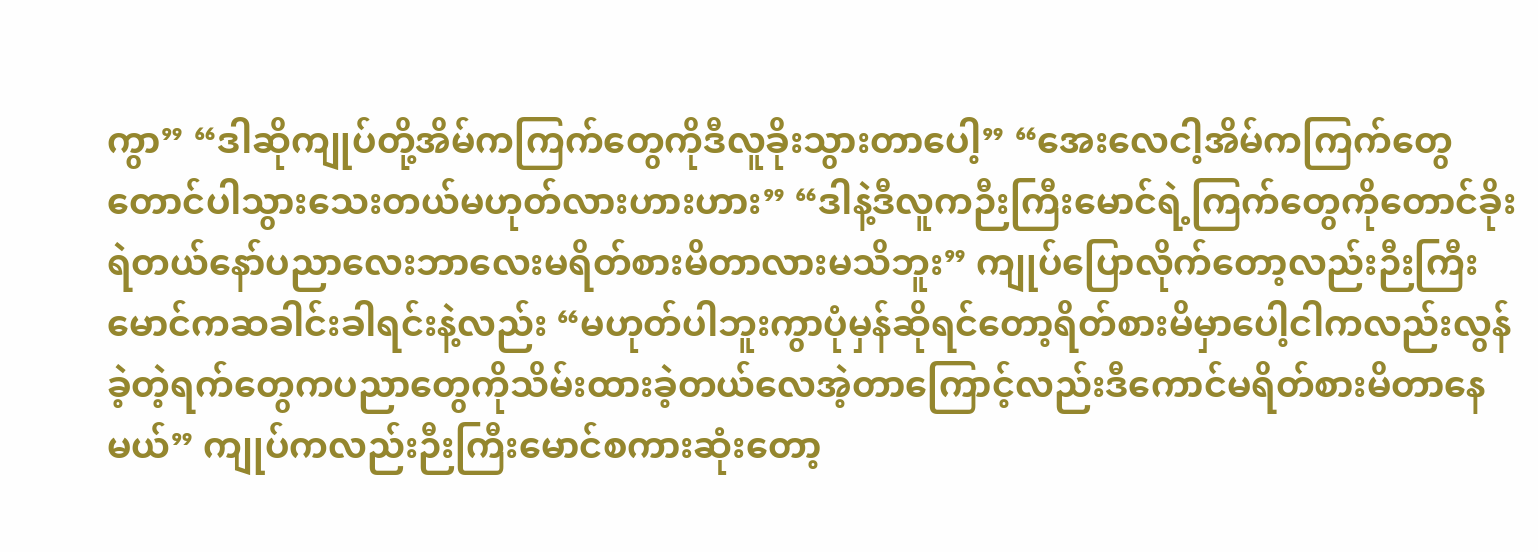ကွာ” “ဒါဆိုကျုပ်တို့အိမ်ကကြက်တွေကိုဒီလူခိုးသွားတာပေါ့” “အေးလေငါ့အိမ်ကကြက်တွေတောင်ပါသွားသေးတယ်မဟုတ်လားဟားဟား” “ဒါနဲ့ဒီလူကဉီးကြီးမောင်ရဲ့ကြက်တွေကိုတောင်ခိုးရဲတယ်နော်ပညာလေးဘာလေးမရိတ်စားမိတာလားမသိဘူး” ကျုပ်ပြောလိုက်တော့လည်းဉီးကြီးမောင်ကဆခါင်းခါရင်းနဲ့လည်း “မဟုတ်ပါဘူးကွာပုံမှန်ဆိုရင်တော့ရိတ်စားမိမှာပေါ့ငါကလည်းလွန်ခဲ့တဲ့ရက်တွေကပညာတွေကိုသိမ်းထားခဲ့တယ်လေအဲ့တာကြောင့်လည်းဒီကောင်မရိတ်စားမိတာနေမယ်” ကျုပ်ကလည်းဉီးကြီးမောင်စကားဆုံးတော့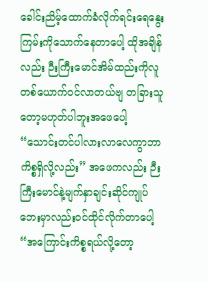ခေါင်းညိမ့်ထောက်ခံလိုက်ရင်းရေနွေးကြမ်းကိုသောက်နေတာပေါ့ ထိုအချိန်လည်း ဉီးကြီးမောင်အိမ်ထည်းကိုလူတစ်ယောက်ဝင်လာတယ်ဗျ တခြားသူတော့မဟုတ်ပါဘူးအဖေပေါ့ “သောင်းတင်ပါလားလာလေကွာဘာကိစ္စရှိလို့လည်း” အဖေကလည်း ဉီးကြီးမောင်နဲ့မျက်နှာချင်းဆိုင်ကျုပ်ဘေးမှာလည်းဝင်ထိုင်လိုက်တာပေါ့ “အကြောင်းကိစ္စရယ်လို့တော့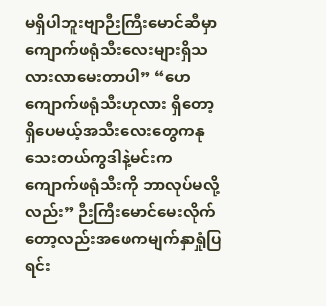မရှိပါဘူးဗျာဉီးကြီးမောင်ဆီမှာကျောက်ဖရုံသီးလေးများရှိသလားလာမေးတာပါ” “ဟေကျောက်ဖရုံသီးဟုလား ရှိတော့ရှိပေမယ့်အသီးလေးတွေကနုသေးတယ်ကွဒါနဲ့မင်းကကျောက်ဖရုံသီးကို ဘာလုပ်မလို့လည်း” ဉီးကြီးမောင်မေးလိုက်တော့လည်းအဖေကမျက်နှာရှုံပြရင်း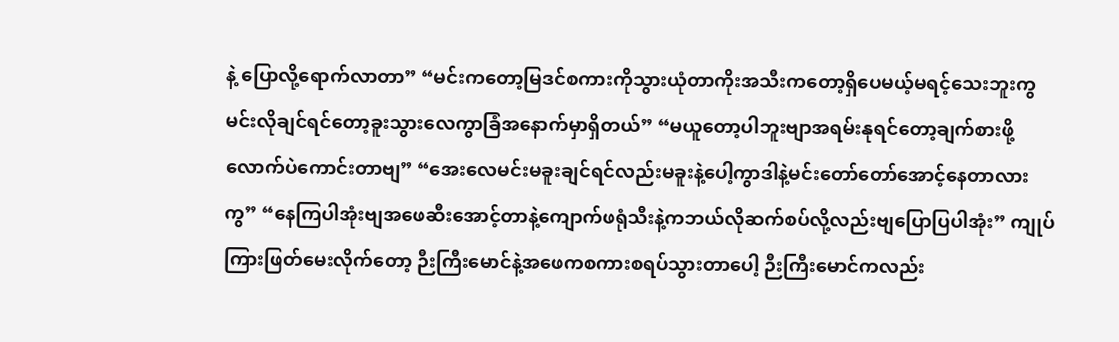နဲ့ ပြောလို့ရောက်လာတာ” “မင်းကတော့မြဒင်စကားကိုသွားယုံတာကိုးအသီးကတော့ရှိပေမယ့်မရင့်သေးဘူးကွမင်းလိုချင်ရင်တော့ခူးသွားလေကွာခြံအနောက်မှာရှိတယ်” “မယူတော့ပါဘူးဗျာအရမ်းနုရင်တော့ချက်စားဖို့လောက်ပဲကောင်းတာဗျ” “အေးလေမင်းမခူးချင်ရင်လည်းမခူးနဲ့ပေါ့ကွာဒါနဲ့မင်းတော်တော်အောင့်နေတာလားကွ” “နေကြပါအုံးဗျအဖေဆီးအောင့်တာနဲ့ကျောက်ဖရုံသီးနဲ့ကဘယ်လိုဆက်စပ်လို့လည်းဗျပြောပြပါအုံး” ကျုပ်ကြားဖြတ်မေးလိုက်တော့ ဉီးကြီးမောင်နဲ့အဖေကစကားစရပ်သွားတာပေါ့ ဉီးကြီးမောင်ကလည်း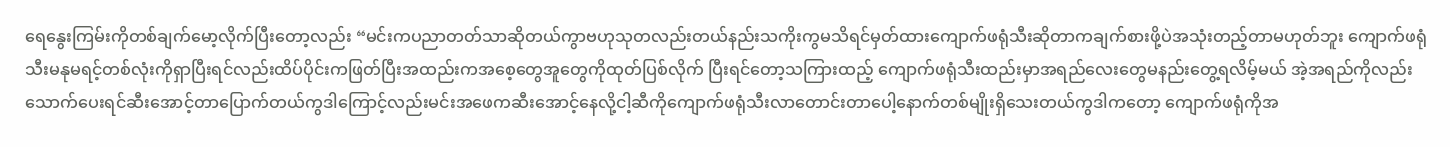ရေနွေးကြမ်းကိုတစ်ချက်မော့လိုက်ပြီးတော့လည်း “မင်းကပညာတတ်သာဆိုတယ်ကွာဗဟုသုတလည်းတယ်နည်းသကိုးကွမသိရင်မှတ်ထားကျောက်ဖရုံသီးဆိုတာကချက်စားဖို့ပဲအသုံးတည့်တာမဟုတ်ဘူး ကျောက်ဖရုံသီးမနုမရင့်တစ်လုံးကိုရှာပြီးရင်လည်းထိပ်ပိုင်းကဖြတ်ပြီးအထည်းကအစေ့တွေအူတွေကိုထုတ်ပြစ်လိုက် ပြီးရင်တော့သကြားထည့် ကျောက်ဖရုံသီးထည်းမှာအရည်လေးတွေမနည်းတွေ့ရလိမ့်မယ် အဲ့အရည်ကိုလည်းသောက်ပေးရင်ဆီးအောင့်တာပြောက်တယ်ကွဒါကြောင့်လည်းမင်းအဖေကဆီးအောင့်နေလို့ငါ့ဆီကိုကျောက်ဖရုံသီးလာတောင်းတာပေါ့နောက်တစ်မျိုးရှိသေးတယ်ကွဒါကတော့ ကျောက်ဖရုံကိုအ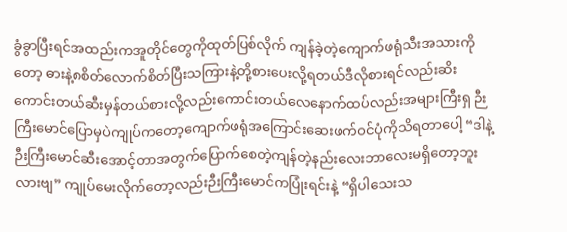ခွံခွာပြီးရင်အထည်းကအူတိုင်တွေကိုထုတ်ပြစ်လိုက် ကျန်ခဲ့တဲ့ကျောက်ဖရုံသီးအသားကိုတော့ ဓားနဲ့၈စိတ်လောက်စိတ်ပြီးသကြားနဲ့တို့စားပေးလို့ရတယ်ဒီလိုစားရင်လည်းဆိးကောင်းတယ်ဆီးမှန်တယ်စားလို့လည်းကောင်းတယ်လေနောက်ထပ်လည်းအများကြီးရှ ဉီးကြီးမောင်ပြောမှပဲကျုပ်ကတော့ကျောက်ဖရုံအကြောင်းဆေးဖက်ဝင်ပုံကိုသိရတာပေါ့ “ဒါနဲ့ဉီးကြီးမောင်ဆီးအောင့်တာအတွက်ပြောက်စေတဲ့ကျန်တဲ့နည်းလေးဘာလေးမရှိတော့ဘူးလားဗျ” ကျုပ်မေးလိုက်တော့လည်းဉီးကြီးမောင်ကပြုံးရင်းနဲ့ “ရှိပါသေးသ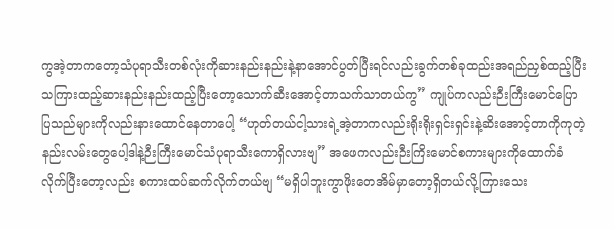ကွအဲ့တာကတော့သံပုရာသီးတစ်လုံးကိုဆားနည်းနည်းနဲ့နာအောင်ပွတ်ပြီးရင်လည်းခွက်တစ်ခုထည်းအရည်ညှစ်ထည့်ပြီးသကြားထည့်ဆားနည်းနည်းထည့်ပြီးတော့သောက်ဆီးအောင့်တာသက်သာတယ်ကွ” ကျုပ်ကလည်းဉီးကြီးမောင်ပြောပြသည်များကိုလည်းနားထောင်နေတာပေါ့ “ဟုတ်တယ်ငါ့သားရဲ့အဲ့တာကလည်းရိုးရိုးရှင်းရှင်းနဲ့ဆိးအောင့်တာကိုကုတဲ့နည်းလမ်းတွေပေါ့ဒါနဲ့ဉီးကြီးမောင်သံပုရာသီးကောရှိလားဗျ” အဖေကလည်းဉီးကြိးမောင်စကားများကိုထောက်ခံလိုက်ပြီးတော့လည်း စကားထပ်ဆက်လိုက်တယ်ဗျ “မရှိပါဘူးကွာဖိုးတေအိမ်မှာတော့ရှိတယ်လို့ကြားသေး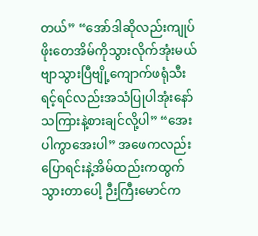တယ်” “အော်ဒါဆိုလည်းကျုပ်ဖိုးတေအိမ်ကိုသွားလိုက်အုံးမယ်ဗျာသွားပြီဗျို့ကျောက်ဖရုံသီးရင့်ရင်လည်းအသံပြုပါအုံးနော်သကြားနဲ့စားချင်လို့ပါ” “အေးပါကွာအေးပါ” အဖေကလည်းပြောရင်းနဲ့အိမ်ထည်းကထွက်သွားတာပေါ့ ဉီးကြီးမောင်က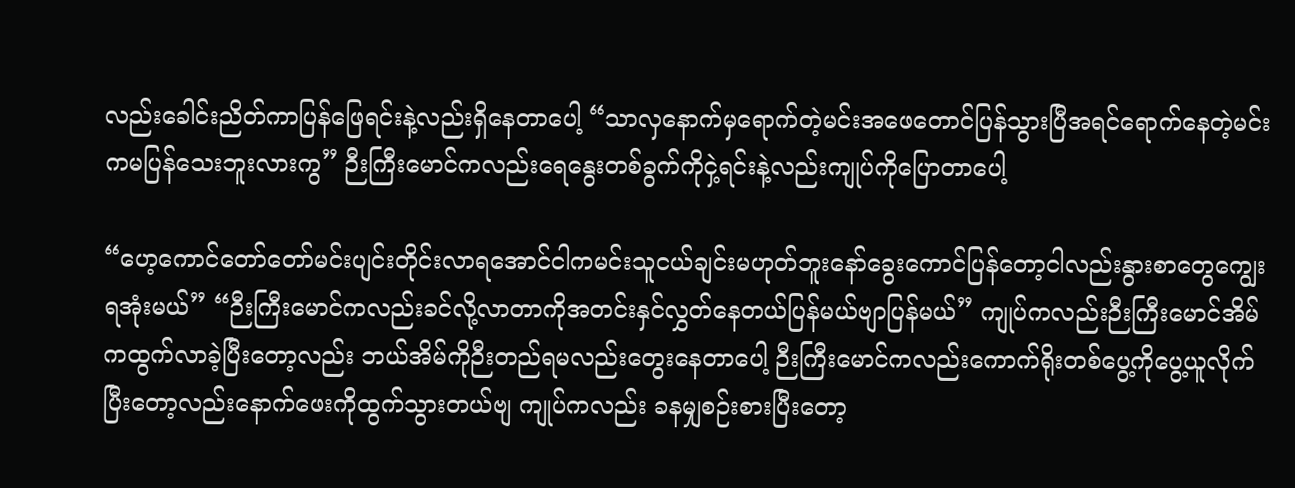လည်းခေါင်းညိတ်ကာပြန်ဖြေရင်းနဲ့လည်းရှိနေတာပေါ့ “သာလှနောက်မှရောက်တဲ့မင်းအဖေတောင်ပြန်သွားပြီအရင်ရောက်နေတဲ့မင်းကမပြန်သေးဘူးလားကွ” ဉီးကြီးမောင်ကလည်းရေနွေးတစ်ခွက်ကိုငှဲ့ရင်းနဲ့လည်းကျုပ်ကိုပြောတာပေါ့

“ဟေ့ကောင်တော်တော်မင်းပျင်းတိုင်းလာရအောင်ငါကမင်းသူငယ်ချင်းမဟုတ်ဘူးနော်ခွေးကောင်ပြန်တော့ငါလည်းနွားစာတွေကျွေးရအုံးမယ်” “ဉီးကြီးမောင်ကလည်းခင်လို့လာတာကိုအတင်းနှင်လွှတ်နေတယ်ပြန်မယ်ဗျာပြန်မယ်” ကျုပ်ကလည်းဉီးကြီးမောင်အိမ်ကထွက်လာခဲ့ပြီးတော့လည်း ဘယ်အိမ်ကိုဉီးတည်ရမလည်းတွေးနေတာပေါ့ ဉီးကြီးမောင်ကလည်းကောက်ရိုးတစ်ပွေ့ကိုပွေ့ယူလိုက်ပြီးတော့လည်းနောက်ဖေးကိုထွက်သွားတယ်ဗျ ကျုပ်ကလည်း ခနမျှစဉ်းစားပြီးတော့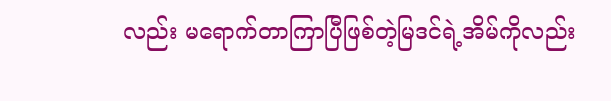လည်း မရောက်တာကြာပြီဖြစ်တဲ့မြဒင်ရဲ့အိမ်ကိုလည်း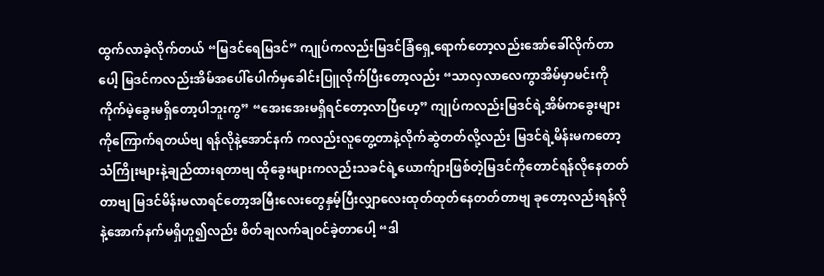ထွက်လာခဲ့လိုက်တယ် “မြဒင်ရေမြဒင်” ကျုပ်ကလည်းမြဒင်ခြံရှေ့ရောက်တော့လည်းအော်ခေါ်လိုက်တာပေါ့ မြဒင်ကလည်းအိမ်အပေါ်ပေါက်မှခေါင်းပြူလိုက်ပြီးတော့လည်း “သာလှလာလေကွာအိမ်မှာမင်းကိုကိုက်မဲ့ခွေးမရှိတော့ပါဘူးကွ” “အေးအေးမရှိရင်တော့လာပြီဟေ့” ကျုပ်ကလည်းမြဒင်ရဲ့အိမ်ကခွေးများကိုကြောက်ရတယ်ဗျ ရန်လိုနဲ့အောင်နက် ကလည်းလူတွေ့တာနဲ့လိုက်ဆွဲတတ်လို့လည်း မြဒင်ရဲ့မိန်းမကတော့ သံကြိုးများနဲ့ချည်ထားရတာဗျ ထိုခွေးများကလည်းသခင်ရဲ့ယောက်ျားဖြစ်တဲ့မြဒင်ကိုတောင်ရန်လိုနေတတ်တာဗျ မြဒင်မိန်းမလာရင်တော့အမြီးလေးတွေနှမ့်ပြီးလျှာလေးထုတ်ထုတ်နေတတ်တာဗျ ခုတော့လည်းရန်လိုနဲ့အောက်နက်မရှိဟူ၍လည်း စိတ်ချလက်ချဝင်ခဲ့တာပေါ့ “ဒါ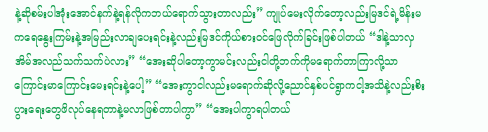နဲ့ဆိုစမ်းပါအုံးအောင်နက်နဲ့ရန်လိုကဘယ်ရောက်သွားတာလည်း” ကျုပ်မေးလိုက်တော့လည်းမြဒင်ရဲ့မိန်းမကရေနွေးကြမ်းနဲ့အမြည်းလာချပေးရင်းနဲ့လည်းမြဒင်ကိုယ်စားဝင်ဖြေလိုက်ခြင်းဖြစ်ပါတယ် “ဒါနဲ့သာလှအိမ်အလည်သက်သက်ပဲလား” “အေးဆိုပါတော့ကွာမင်းလည်းငါတို့ဘက်ကိုမရောက်တာကြာလို့သာကြောင်းမာကြောင်းမေးရင်းနဲ့ပေါ့” “အေးကွာငါလည်းမရောက်ဆိုလို့ညောင်နှစ်ပင်ရွာကငါ့အသိနဲ့လည်းစိးပွားရေးတွေဖိလုပ်နေရတာနဲ့မလာဖြစ်တာပါကွာ” “အေးပါကွာရပါတယ်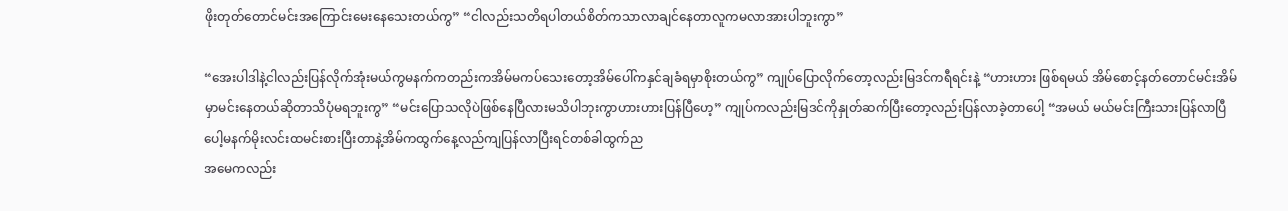ဖိုးတုတ်တောင်မင်းအကြောင်းမေးနေသေးတယ်ကွ” “ငါလည်းသတိရပါတယ်စိတ်ကသာလာချင်နေတာလူကမလာအားပါဘူးကွာ”

“အေးပါဒါနဲ့ငါလည်းပြန်လိုက်အုံးမယ်ကွမနက်ကတည်းကအိမ်မကပ်သေးတော့အိမ်ပေါ်ကနှင်ချခံရမှာစိုးတယ်ကွ” ကျုပ်ပြောလိုက်တော့လည်းမြဒင်ကရီရင်းနဲ့ “ဟားဟား ဖြစ်ရမယ် အိမ်စောင့်နတ်တောင်မင်းအိမ်မှာမင်းနေတယ်ဆိုတာသိပုံမရဘူးကွ” “မင်းပြောသလိုပဲဖြစ်နေပြီလားမသိပါဘုးကွာဟားဟားပြန်ပြီဟေ့” ကျုပ်ကလည်းမြဒင်ကိုနှုတ်ဆက်ပြီးတော့လည်းပြန်လာခဲ့တာပေါ့ “အမယ် မယ်မင်းကြီးသားပြန်လာပြီပေါ့မနက်မိုးလင်းထမင်းစားပြီးတာနဲ့အိမ်ကထွက်နေ့လည်ကျပြန်လာပြီးရင်တစ်ခါထွက်ည
အမေကလည်း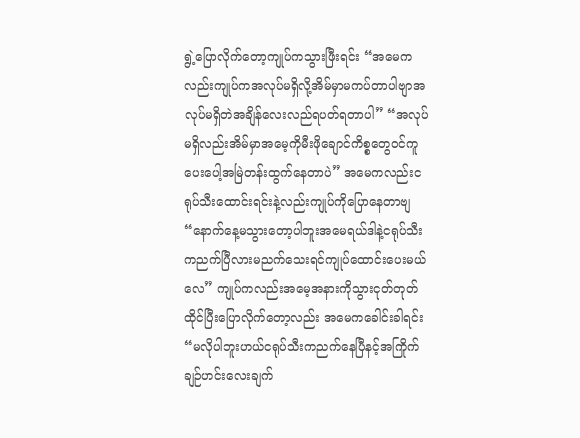ရွဲ့ပြောလိုက်တော့ကျုပ်ကသွားဖြီးရင်း “အမေကလည်းကျုပ်ကအလုပ်မရှိလို့အိမ်မှာမကပ်တာပါဗျာအလုပ်မရှိတဲအချိန်လေးလည်ရပတ်ရတာပါ” “အလုပ်မရှိလည်းအိမ်မှာအမေ့ကိုမီးဖိုချောင်ကိစ္စတွေဝင်ကူပေးပေါ့အမြဲတန်းထွက်နေတာပဲ” အမေကလည်းငရုပ်သီးထောင်းရင်းနဲ့လည်းကျုပ်ကိုပြောနေတာဗျ “နောက်နေ့မသွားတော့ပါဘူးအမေရယ်ဒါနဲ့ငရုပ်သီးကညက်ပြီလားမညက်သေးရင်ကျုပ်ထောင်းပေးမယ်လေ” ကျုပ်ကလည်းအမေ့အနားကိုသွားငုတ်တုတ်ထိုင်ပြီးပြောလိုက်တော့လည်း အမေကခေါင်းခါရင်း “မလိုပါဘူးဟယ်ငရုပ်သီးကညက်နေပြီနင့်အကြိုက်ချဉ်ဟင်းလေးချက်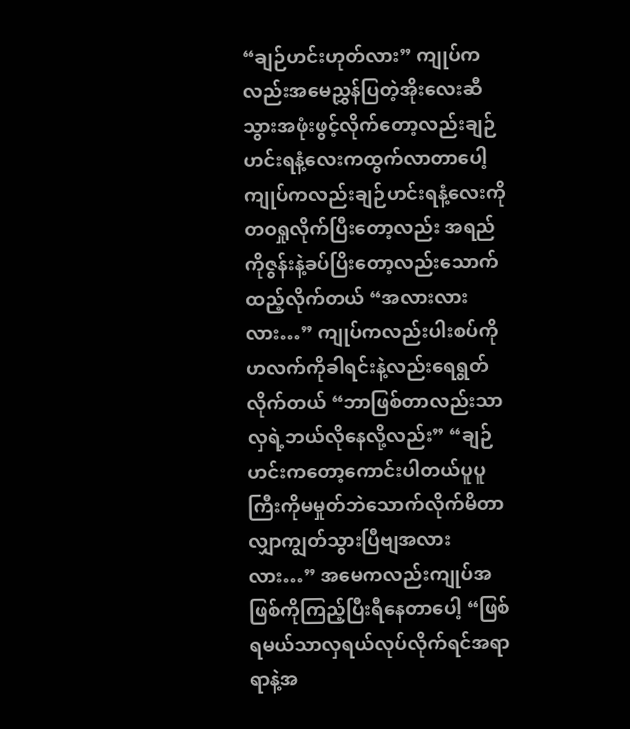“ချဉ်ဟင်းဟုတ်လား” ကျုပ်ကလည်းအမေညွှန်ပြတဲ့အိုးလေးဆီသွားအဖုံးဖွင့်လိုက်တော့လည်းချဉ်ဟင်းရနံ့လေးကထွက်လာတာပေါ့ ကျုပ်ကလည်းချဉ်ဟင်းရနံ့လေးကိုတဝရှုလိုက်ပြီးတော့လည်း အရည်ကိုဇွန်းနဲ့ခပ်ပြိးတော့လည်းသောက်ထည့်လိုက်တယ် “အလားလားလား…” ကျုပ်ကလည်းပါးစပ်ကိုဟလက်ကိုခါရင်းနဲ့လည်းရေရွတ်လိုက်တယ် “ဘာဖြစ်တာလည်းသာလှရဲ့ဘယ်လိုနေလို့လည်း” “ချဉ်ဟင်းကတော့ကောင်းပါတယ်ပူပူကြီးကိုမမှုတ်ဘဲသောက်လိုက်မိတာလျှာကျွတ်သွားပြီဗျအလားလား…” အမေကလည်းကျုပ်အဖြစ်ကိုကြည့်ပြီးရီနေတာပေါ့ “ဖြစ်ရမယ်သာလှရယ်လုပ်လိုက်ရင်အရာရာနဲ့အ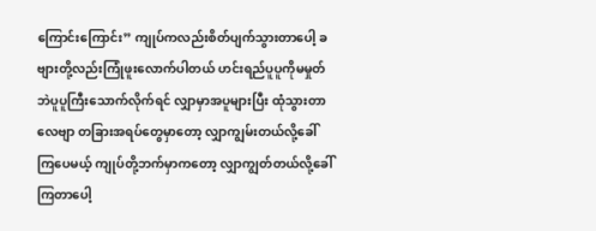ကြောင်းကြောင်း” ကျုပ်ကလည်းစိတ်ပျက်သွားတာပေါ့ ခဗျားတို့လည်းကြုံဖူးလောက်ပါတယ် ဟင်းရည်ပူပူကိုမမှုတ်ဘဲပူပူကြီးသောက်လိုက်ရင် လျှာမှာအပူများပြီး ထုံသွားတာလေဗျာ တခြားအရပ်တွေမှာတော့ လျှာကျွမ်းတယ်လို့ခေါ်ကြပေမယ့် ကျုပ်တို့ဘက်မှာကတော့ လျှာကျွတ်တယ်လို့ခေါ်ကြတာပေါ့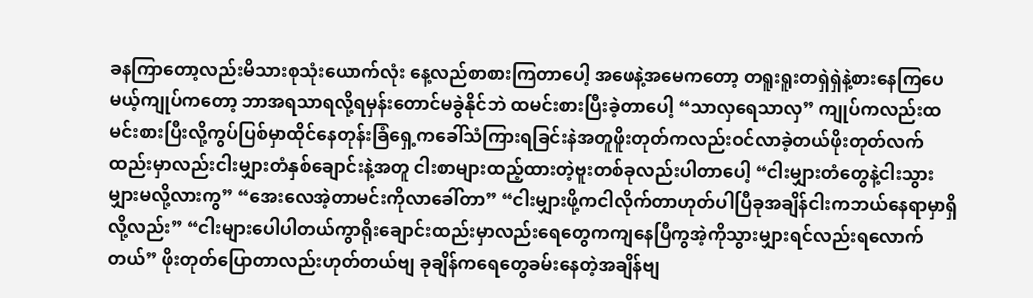ခနကြာတော့လည်းမိသားစုသုံးယောက်လုံး နေ့လည်စာစားကြတာပေါ့ အဖေနဲ့အမေကတော့ တရူးရူးတရှဲရှဲနဲ့စားနေကြပေမယ့်ကျုပ်ကတော့ ဘာအရသာရလို့ရမှန်းတောင်မခွဲနိုင်ဘဲ ထမင်းစားပြီးခဲ့တာပေါ့ “သာလှရေသာလှ” ကျုပ်ကလည်းထမင်းစားပြီးလို့ကွပ်ပြစ်မှာထိုင်နေတုန်းခြံရှေ့ကခေါ်သံကြားရခြင်းနဲအတူဖိူးတုတ်ကလည်းဝင်လာခဲ့တယ်ဖိုးတုတ်လက်ထည်းမှာလည်းငါးမျှားတံနှစ်ချောင်းနဲ့အတူ ငါးစာများထည့်ထားတဲ့ဗူးတစ်ခုလည်းပါတာပေါ့ “ငါးမျှားတံတွေနဲ့ငါးသွားမျှားမလို့လားကွ” “အေးလေအဲ့တာမင်းကိုလာခေါ်တာ” “ငါးမျှားဖို့ကငါလိုက်တာဟုတ်ပါပြီခုအချိန်ငါးကဘယ်နေရာမှာရှိလို့လည်း” “ငါးများပေါပါတယ်ကွာရိုးချောင်းထည်းမှာလည်းရေတွေကကျနေပြီကွအဲ့ကိုသွားမျှားရင်လည်းရလောက်တယ်” ဖိုးတုတ်ပြောတာလည်းဟုတ်တယ်ဗျ ခုချိန်ကရေတွေခမ်းနေတဲ့အချိန်ဗျ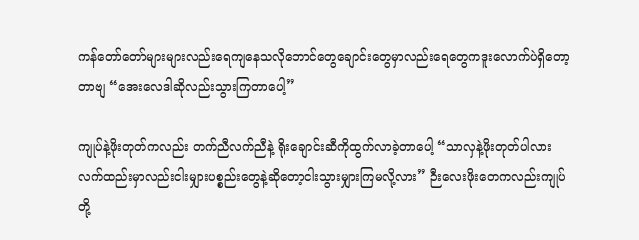ကန်တော်တော်များများလည်းရေကျနေသလိုဘောင်တွေချောင်းတွေမှာလည်းရေတွေကဒူးလောက်ပဲရှိတော့တာဗျ “အေးလေဒါဆိုလည်းသွားကြတာပေါ့”

ကျုပ်နဲ့ဖိုးတုတ်ကလည်း တက်ညီလက်ညီနဲ့ ရိုးချောင်းဆီကိုထွက်လာခဲ့တာပေါ့ “သာလှနဲ့ဖိုးတုတ်ပါလားလက်ထည်းမှာလည်းငါးမျှားပစ္စည်းတွေနဲ့ဆိုတော့ငါးသွားမျှားကြမလို့လား” ဉီးလေးဖိုးတေကလည်းကျုပ်တို့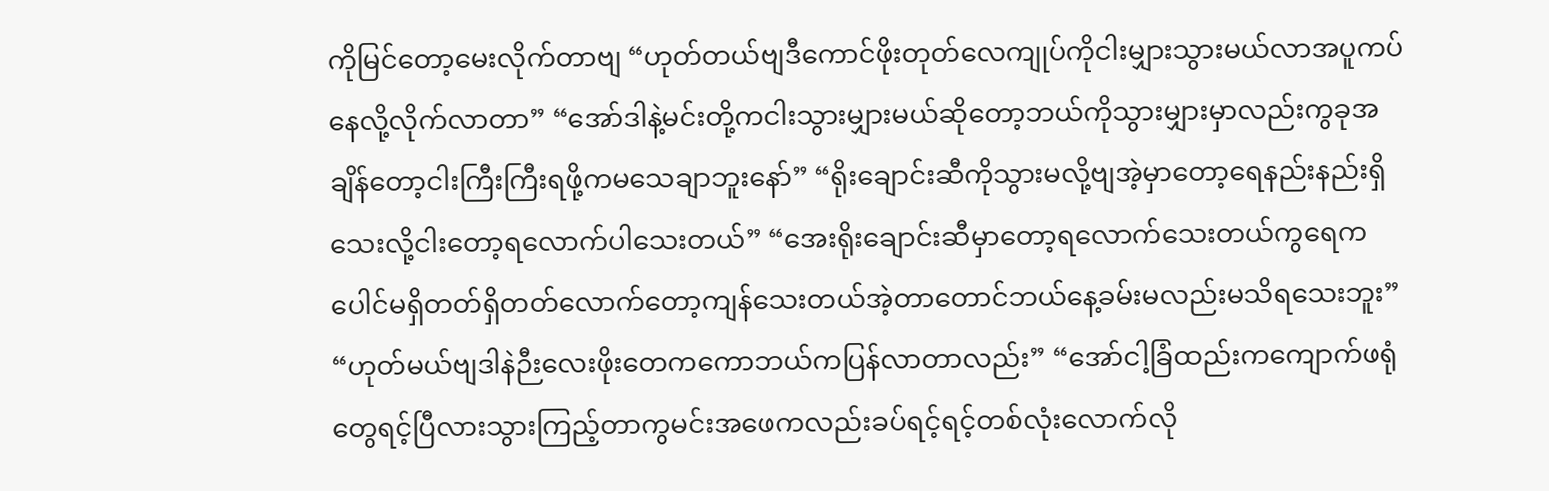ကိုမြင်တော့မေးလိုက်တာဗျ “ဟုတ်တယ်ဗျဒီကောင်ဖိုးတုတ်လေကျုပ်ကိုငါးမျှားသွားမယ်လာအပူကပ် နေလို့လိုက်လာတာ” “အော်ဒါနဲ့မင်းတို့ကငါးသွားမျှားမယ်ဆိုတော့ဘယ်ကိုသွားမျှားမှာလည်းကွခုအချိန်တော့ငါးကြီးကြီးရဖို့ကမသေချာဘူးနော်” “ရိုးချောင်းဆီကိုသွားမလို့ဗျအဲ့မှာတော့ရေနည်းနည်းရှိသေးလို့ငါးတော့ရလောက်ပါသေးတယ်” “အေးရိုးချောင်းဆီမှာတော့ရလောက်သေးတယ်ကွရေကပေါင်မရှိတတ်ရှိတတ်လောက်တော့ကျန်သေးတယ်အဲ့တာတောင်ဘယ်နေ့ခမ်းမလည်းမသိရသေးဘူး” “ဟုတ်မယ်ဗျဒါနဲဉီးလေးဖိုးတေကကောဘယ်ကပြန်လာတာလည်း” “အော်ငါ့ခြံထည်းကကျောက်ဖရုံတွေရင့်ပြီလားသွားကြည့်တာကွမင်းအဖေကလည်းခပ်ရင့်ရင့်တစ်လုံးလောက်လို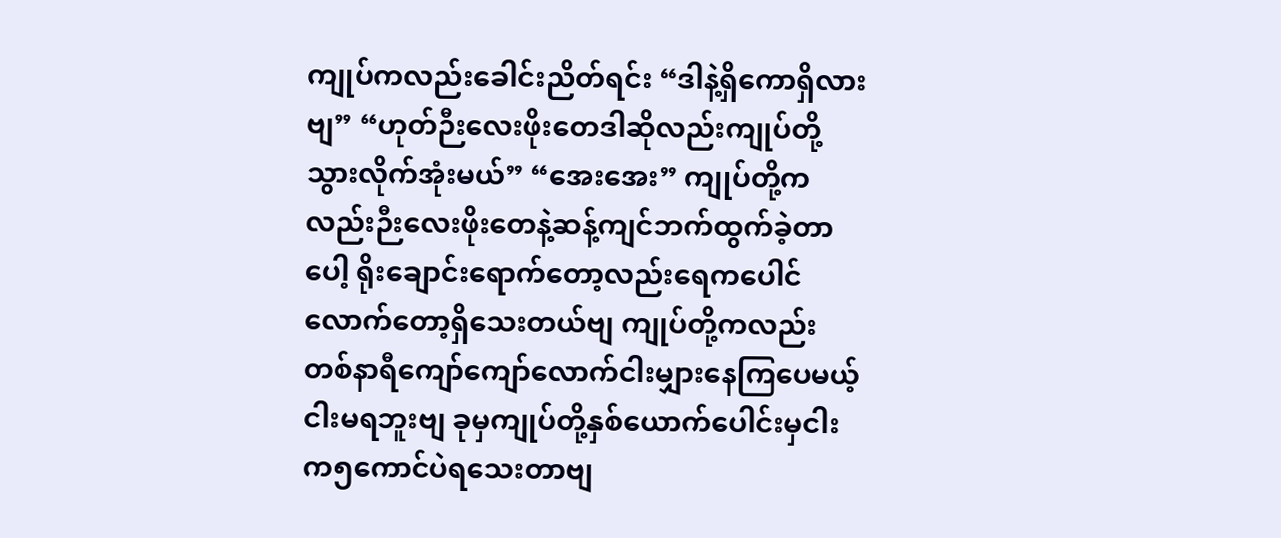ကျုပ်ကလည်းခေါင်းညိတ်ရင်း “ဒါနဲ့ရှိကောရှိလားဗျ” “ဟုတ်ဉီးလေးဖိုးတေဒါဆိုလည်းကျုပ်တို့သွားလိုက်အုံးမယ်” “အေးအေး” ကျုပ်တို့ကလည်းဉီးလေးဖိုးတေနဲ့ဆန့်ကျင်ဘက်ထွက်ခဲ့တာပေါ့ ရိုးချောင်းရောက်တော့လည်းရေကပေါင်လောက်တော့ရှိသေးတယ်ဗျ ကျုပ်တို့ကလည်းတစ်နာရီကျော်ကျော်လောက်ငါးမျှားနေကြပေမယ့် ငါးမရဘူးဗျ ခုမှကျုပ်တို့နှစ်ယောက်ပေါင်းမှငါးက၅ကောင်ပဲရသေးတာဗျ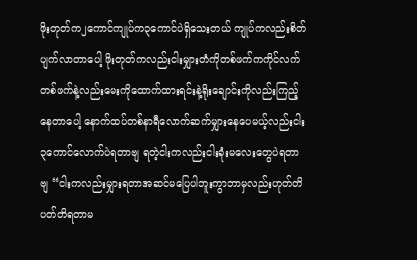ဖိုးတုတ်က၂ကောင်ကျုပ်က၃ကောင်ပဲရှိသေးတယ် ကျုပ်ကလည်းစိတ်ပျက်လာတာပေါ့ ဖိုးတုတ်ကလည်းငါးမျှားတံကိုတစ်ဖက်ကကိုင်လက်တစ်ဖက်နဲ့လည်းမေးကိုထောက်ထားရင်းနဲ့ရိုးချောင်းကိုလည်းကြည့်နေတာပေါ့ နောက်ထပ်တစ်နာရီလောက်ဆက်မျှားနေပေမယ့်လည်းငါး၃ကောင်လောက်ပဲရတာဗျ ရတဲ့ငါးကလည်းငါးခုံးမလေးတွေပဲရတာဗျ “ငါးကလည်းမျှားရတာအဆင်မပြေပါဘူးကွာဘာမှလည်းဟုတ်တိပတ်တိရတာမ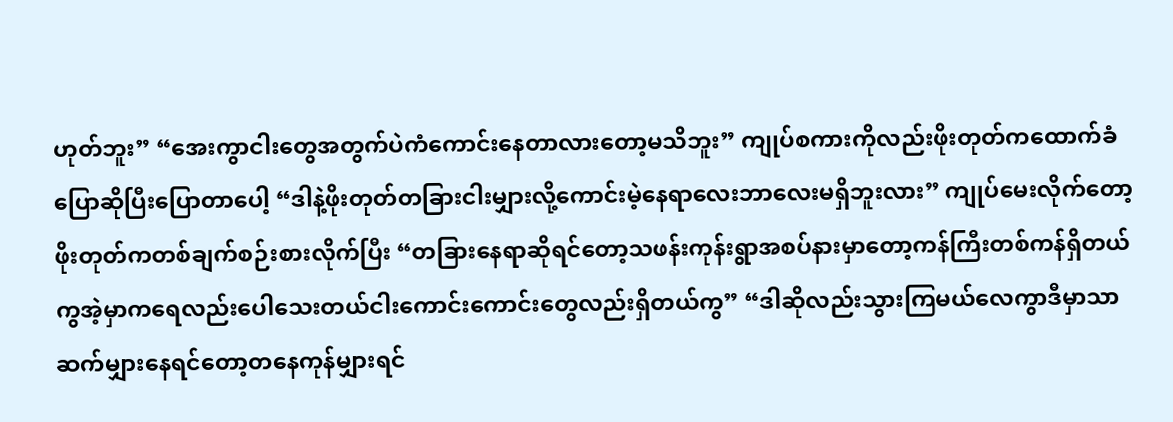ဟုတ်ဘူး” “အေးကွာငါးတွေအတွက်ပဲကံကောင်းနေတာလားတော့မသိဘူး” ကျုပ်စကားကိုလည်းဖိုးတုတ်ကထောက်ခံပြောဆိုပြီးပြောတာပေါ့ “ဒါနဲ့ဖိုးတုတ်တခြားငါးမျှားလို့ကောင်းမဲ့နေရာလေးဘာလေးမရှိဘူးလား” ကျုပ်မေးလိုက်တော့ဖိုးတုတ်ကတစ်ချက်စဉ်းစားလိုက်ပြီး “တခြားနေရာဆိုရင်တော့သဖန်းကုန်းရွာအစပ်နားမှာတော့ကန်ကြီးတစ်ကန်ရှိတယ်ကွအဲ့မှာကရေလည်းပေါသေးတယ်ငါးကောင်းကောင်းတွေလည်းရှိတယ်ကွ” “ဒါဆိုလည်းသွားကြမယ်လေကွာဒီမှာသာဆက်မျှားနေရင်တော့တနေကုန်မျှားရင်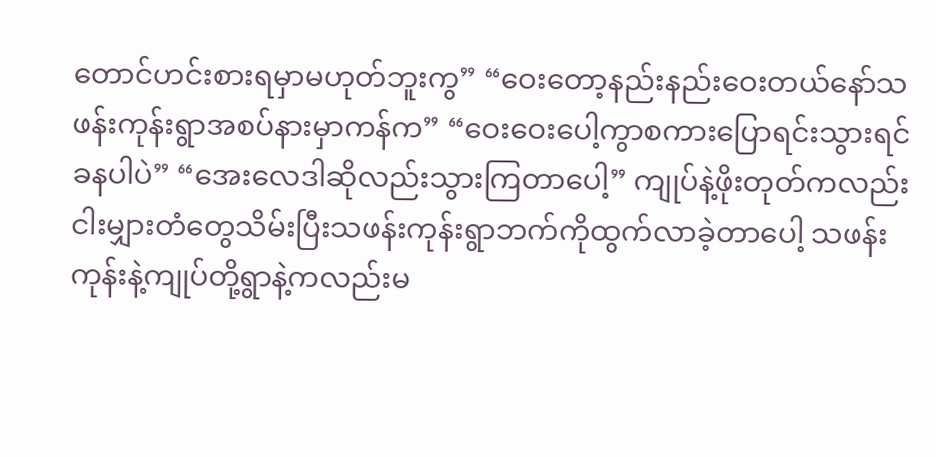တောင်ဟင်းစားရမှာမဟုတ်ဘူးကွ” “ဝေးတော့နည်းနည်းဝေးတယ်နော်သဖန်းကုန်းရွာအစပ်နားမှာကန်က” “ဝေးဝေးပေါ့ကွာစကားပြောရင်းသွားရင်ခနပါပဲ” “အေးလေဒါဆိုလည်းသွားကြတာပေါ့” ကျုပ်နဲ့ဖိုးတုတ်ကလည်း ငါးမျှားတံတွေသိမ်းပြီးသဖန်းကုန်းရွာဘက်ကိုထွက်လာခဲ့တာပေါ့ သဖန်းကုန်းနဲ့ကျုပ်တို့ရွာနဲ့ကလည်းမ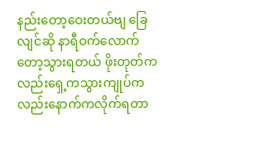နည်းတော့ဝေးတယ်ဗျ ခြေလျင်ဆို နာရီဝက်လောက်တော့သွားရတယ် ဖိုးတုတ်ကလည်းရှေ့ကသွားကျုပ်ကလည်းနောက်ကလိုက်ရတာ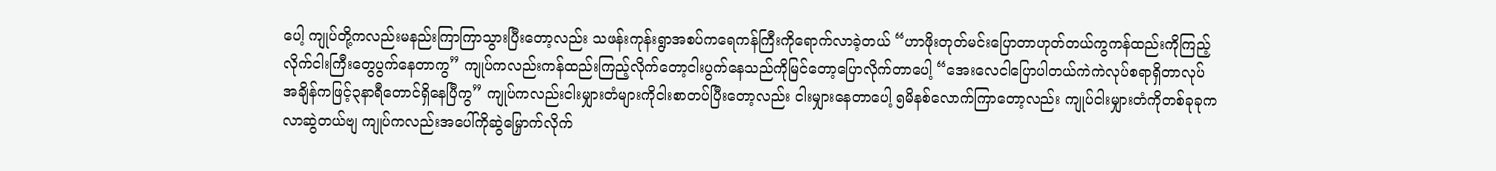ပေါ့ ကျုပ်တို့ကလည်းမနည်းကြာကြာသွားပြီးတော့လည်း သဖန်းကုန်းရွာအစပ်ကရေကန်ကြီးကိုရောက်လာခဲ့တယ် “ဟာဖိုးတုတ်မင်းပြောတာဟုတ်တယ်ကွကန်ထည်းကိုကြည့်လိုက်ငါးကြီးတွေပွက်နေတာကွ” ကျုပ်ကလည်းကန်ထည်းကြည့်လိုက်တော့ငါးပွက်နေသည်ကိုမြင်တော့ပြောလိုက်တာပေါ့ “အေးလေငါပြောပါတယ်ကဲကဲလုပ်စရာရှိတာလုပ်အချိန်ကဖြင့်၃နာရီတောင်ရှိနေပြီကွ” ကျုပ်ကလည်းငါးမျှားတံများကိုငါးစာတပ်ပြီးတော့လည်း ငါးမျှားနေတာပေါ့ ၅မိနစ်လောက်ကြာတော့လည်း ကျုပ်ငါးမျှားတံကိုတစ်ခုခုကလာဆွဲတယ်ဗျ ကျုပ်ကလည်းအပေါ်ကိုဆွဲမြှောက်လိုက်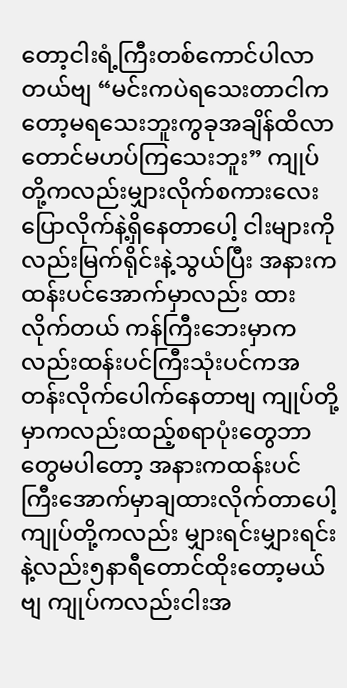တော့ငါးရံ့ကြီးတစ်ကောင်ပါလာတယ်ဗျ “မင်းကပဲရသေးတာငါကတော့မရသေးဘူးကွခုအချိန်ထိလာတောင်မဟပ်ကြသေးဘူး” ကျုပ်တို့ကလည်းမျှားလိုက်စကားလေးပြောလိုက်နဲ့ရှိနေတာပေါ့ ငါးများကိုလည်းမြက်ရိုင်းနဲ့သွယ်ပြီး အနားကထန်းပင်အောက်မှာလည်း ထားလိုက်တယ် ကန်ကြီးဘေးမှာကလည်းထန်းပင်ကြီးသုံးပင်ကအတန်းလိုက်ပေါက်နေတာဗျ ကျုပ်တို့မှာကလည်းထည့်စရာပုံးတွေဘာတွေမပါတော့ အနားကထန်းပင်ကြီးအောက်မှာချထားလိုက်တာပေါ့ ကျုပ်တို့ကလည်း မျှားရင်းမျှားရင်းနဲ့လည်း၅နာရီတောင်ထိုးတော့မယ်ဗျ ကျုပ်ကလည်းငါးအ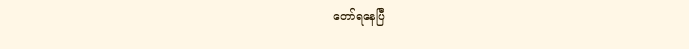တော်ရနေပြီ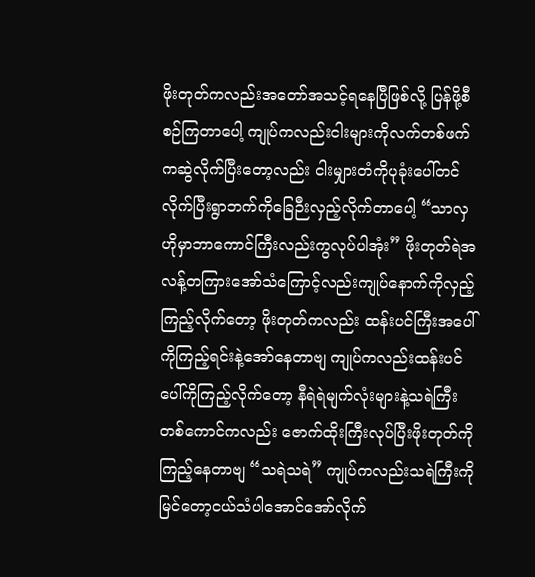ဖိုးတုတ်ကလည်းအတော်အသင့်ရနေပြီဖြစ်လို့ ပြန်ဖို့စီစဉ်ကြတာပေါ့ ကျုပ်ကလည်းငါးများကိုလက်တစ်ဖက်ကဆွဲလိုက်ပြီးတော့လည်း ငါးမျှားတံကိုပုခုံးပေါ်တင်လိုက်ပြီးရွာဘက်ကိုခြေဉီးလှည့်လိုက်တာပေါ့ “သာလှဟိုမှာဘာကောင်ကြီးလည်းကွလုပ်ပါအုံး” ဖိုးတုတ်ရဲအလန့်တကြားအော်သံကြောင့်လည်းကျုပ်နောက်ကိုလှည့်ကြည့်လိုက်တော့ ဖိုးတုတ်ကလည်း ထန်းပင်ကြီးအပေါ်ကိုကြည့်ရင်းနဲ့အော်နေတာဗျ ကျုပ်ကလည်းထန်းပင်ပေါ်ကိုကြည့်လိုက်တော့ နီရဲရဲမျက်လုံးများနဲ့သရဲကြီးတစ်ကောင်ကလည်း ဇောက်ထိုးကြီးလုပ်ပြီးဖိုးတုတ်ကိုကြည့်နေတာဗျ “သရဲသရဲ” ကျုပ်ကလည်းသရဲကြီးကိုမြင်တော့ငယ်သံပါအောင်အော်လိုက်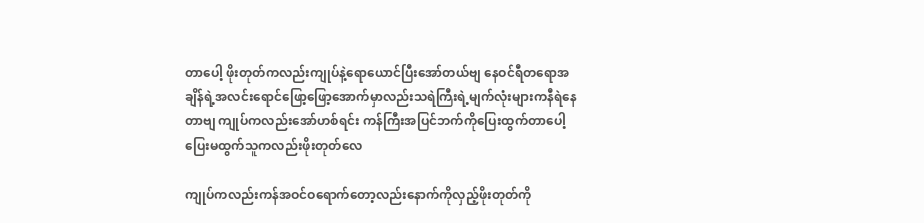တာပေါ့ ဖိုးတုတ်ကလည်းကျုပ်နဲ့ရောယောင်ပြီးအော်တယ်ဗျ နေဝင်ရီတရောအချိန်ရဲ့အလင်းရောင်ဖြော့ဖြော့အောက်မှာလည်းသရဲကြီးရဲ့မျက်လုံးများကနီရဲနေတာဗျ ကျုပ်ကလည်းအော်ဟစ်ရင်း ကန်ကြီးအပြင်ဘက်ကိုပြေးထွက်တာပေါ့ ပြေးမထွက်သူကလည်းဖိုးတုတ်လေ

ကျုပ်ကလည်းကန်အဝင်ဝရောက်တော့လည်းနောက်ကိုလှည့်ဖိုးတုတ်ကို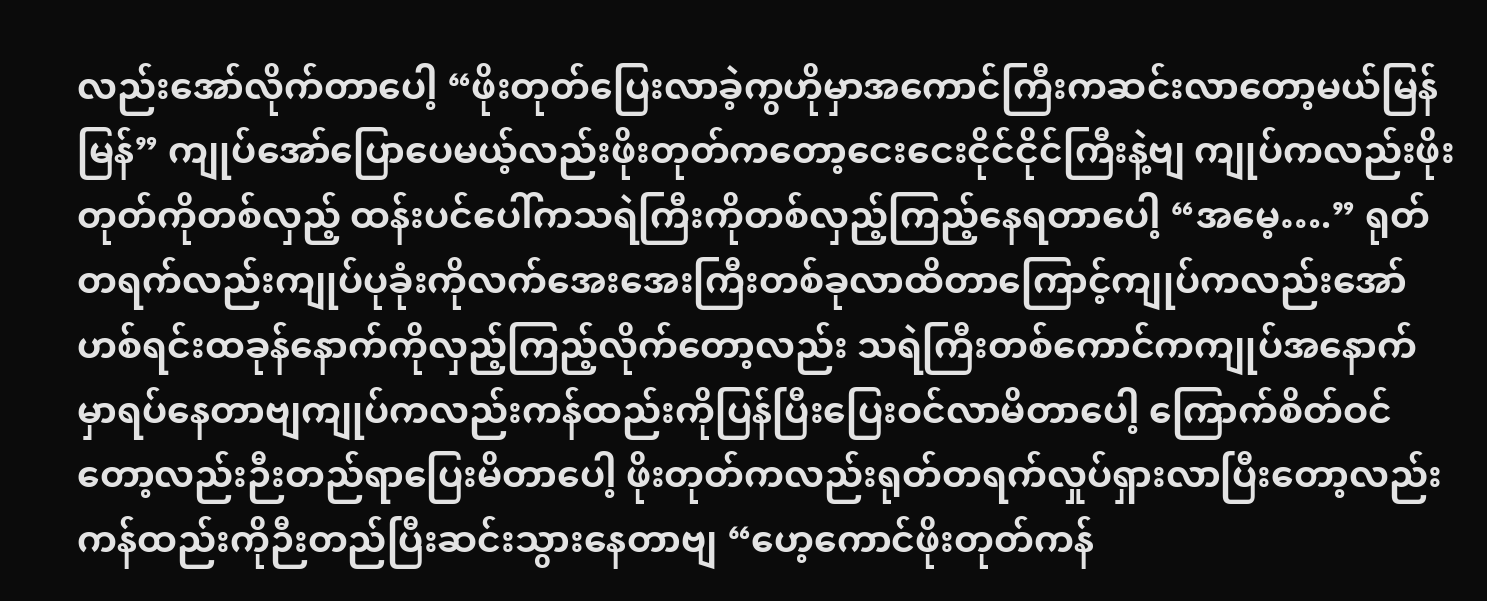လည်းအော်လိုက်တာပေါ့ “ဖိုးတုတ်ပြေးလာခဲ့ကွဟိုမှာအကောင်ကြီးကဆင်းလာတော့မယ်မြန်မြန်” ကျုပ်အော်ပြောပေမယ့်လည်းဖိုးတုတ်ကတော့ငေးငေးငိုင်ငိုင်ကြီးနဲ့ဗျ ကျုပ်ကလည်းဖိုးတုတ်ကိုတစ်လှည့် ထန်းပင်ပေါ်ကသရဲကြီးကိုတစ်လှည့်ကြည့်နေရတာပေါ့ “အမေ့….” ရုတ်တရက်လည်းကျုပ်ပုခုံးကိုလက်အေးအေးကြီးတစ်ခုလာထိတာကြောင့်ကျုပ်ကလည်းအော်ဟစ်ရင်းထခုန်နောက်ကိုလှည့်ကြည့်လိုက်တော့လည်း သရဲကြီးတစ်ကောင်ကကျုပ်အနောက်မှာရပ်နေတာဗျကျုပ်ကလည်းကန်ထည်းကိုပြန်ပြီးပြေးဝင်လာမိတာပေါ့ ကြောက်စိတ်ဝင်တော့လည်းဉီးတည်ရာပြေးမိတာပေါ့ ဖိုးတုတ်ကလည်းရုတ်တရက်လှုပ်ရှားလာပြီးတော့လည်းကန်ထည်းကိုဉီးတည်ပြီးဆင်းသွားနေတာဗျ “ဟေ့ကောင်ဖိုးတုတ်ကန်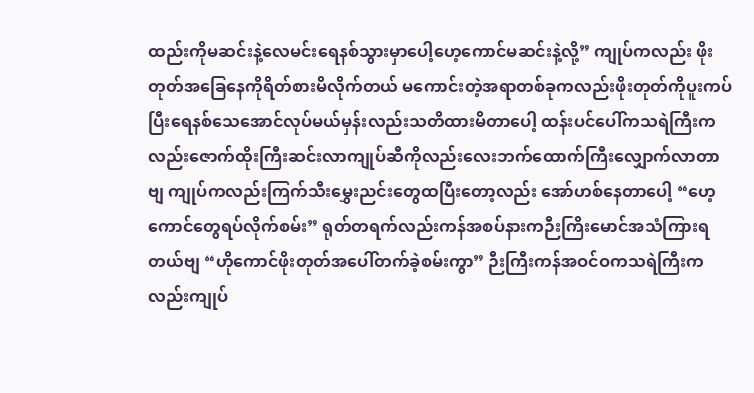ထည်းကိုမဆင်းနဲ့လေမင်းရေနစ်သွားမှာပေါ့ဟေ့ကောင်မဆင်းနဲ့လို့” ကျုပ်ကလည်း ဖိုးတုတ်အခြေနေကိုရိတ်စားမိလိုက်တယ် မကောင်းတဲ့အရာတစ်ခုကလည်းဖိုးတုတ်ကိုပူးကပ်ပြီးရေနစ်သေအောင်လုပ်မယ်မှန်းလည်းသတိထားမိတာပေါ့ ထန်းပင်ပေါ်ကသရဲကြီးကလည်းဇောက်ထိုးကြီးဆင်းလာကျုပ်ဆီကိုလည်းလေးဘက်ထောက်ကြီးလျှောက်လာတာဗျ ကျုပ်ကလည်းကြက်သီးမွှေးညင်းတွေထပြီးတော့လည်း အော်ဟစ်နေတာပေါ့ “ဟေ့ကောင်တွေရပ်လိုက်စမ်း” ရုတ်တရက်လည်းကန်အစပ်နားကဉီးကြိးမောင်အသံကြားရတယ်ဗျ “ဟိုကောင်ဖိုးတုတ်အပေါ်တက်ခဲ့စမ်းကွာ” ဉီးကြီးကန်အဝင်ဝကသရဲကြီးကလည်းကျုပ်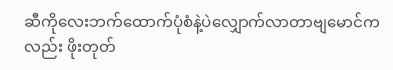ဆီကိုလေးဘက်ထောက်ပုံစံနဲ့ပဲလျှောက်လာတာဗျမောင်ကလည်း ဖိုးတုတ်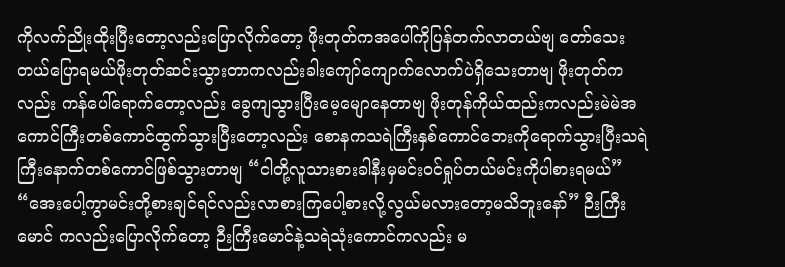ကိုလက်ညိုးထိုးပြီးတော့လည်းပြောလိုက်တော့ ဖိုးတုတ်ကအပေါ်ကိုပြန်တက်လာတယ်ဗျ တော်သေးတယ်ပြောရမယ်ဖိုးတုတ်ဆင်းသွားတာကလည်းခါးကျော်ကျောက်လောက်ပဲရှိသေးတာဗျ ဖိုးတုတ်ကလည်း ကန်ပေါ်ရောက်တော့လည်း ခွေကျသွားပြီးမေ့မျောနေတာဗျ ဖိုးတုန်ကိုယ်ထည်းကလည်းမဲမဲအကောင်ကြီးတစ်ကောင်ထွက်သွားပြီးတော့လည်း စောနကသရဲကြီးနှစ်ကောင်ဘေးကိုရောက်သွားပြီးသရဲကြီးနောက်တစ်ကောင်ဖြစ်သွားတာဗျ “ငါတို့လူသားစားခါနီးမှမင်းဝင်ရှုပ်တယ်မင်းကိုပါစားရမယ်” “အေးပေါ့ကွာမင်းတို့စားချင်ရင်လည်းလာစားကြပေါ့စားလို့လွယ်မလားတော့မသိဘူးနော်” ဉီးကြီးမောင် ကလည်းပြောလိုက်တော့ ဉီးကြီးမောင်နဲ့သရဲသုံးကောင်ကလည်း မ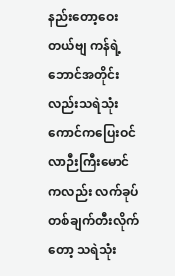နည်းတော့ဝေးတယ်ဗျ ကန်ရဲ့ဘောင်အတိုင်းလည်းသရဲသုံးကောင်ကပြေးဝင်လာဉီးကြီးမောင်ကလည်း လက်ခုပ်တစ်ချက်တီးလိုက်တော့ သရဲသုံး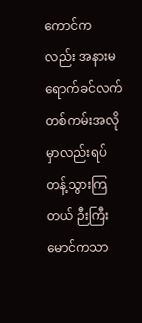ကောင်ကလည်း အနားမရောက်ခင်လက်တစ်ကမ်းအလိုမှာလည်းရပ်တန့်သွားကြတယ် ဉီးကြီးမောင်ကသာ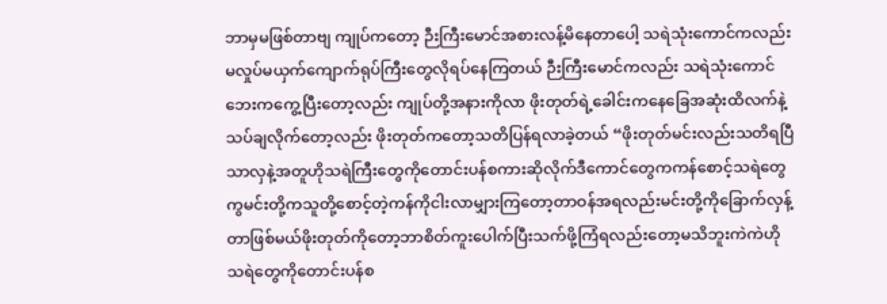ဘာမှမဖြစ်တာဗျ ကျုပ်ကတော့ ဉီးကြီးမောင်အစားလန့်မိနေတာပေါ့ သရဲသုံးကောင်ကလည်းမလှုပ်မယှက်ကျောက်ရုပ်ကြီးတွေလိုရပ်နေကြတယ် ဉီးကြီးမောင်ကလည်း သရဲသုံးကောင်ဘေးကကွေ့ပြီးတော့လည်း ကျုပ်တို့အနားကိုလာ ဖိုးတုတ်ရဲ့ခေါင်းကနေခြေအဆုံးထိလက်နဲ့သပ်ချလိုက်တော့လည်း ဖိုးတုတ်ကတော့သတိပြန်ရလာခဲ့တယ် “ဖိုးတုတ်မင်းလည်းသတိရပြီသာလှနဲ့အတူဟိုသရဲကြီးတွေကိုတောင်းပန်စကားဆိုလိုက်ဒီကောင်တွေကကန်စောင့်သရဲတွေကွမင်းတို့ကသူတို့စောင့်တဲ့ကန်ကိုငါးလာမျှားကြတော့တာဝန်အရလည်းမင်းတို့ကိုခြောက်လှန့်တာဖြစ်မယ်ဖိုးတုတ်ကိုတော့ဘာစိတ်ကူးပေါက်ပြီးသက်ဖို့ကြံရလည်းတော့မသိဘူးကဲကဲဟိုသရဲတွေကိုတောင်းပန်စ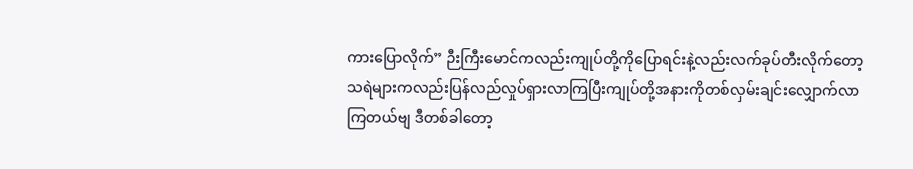ကားပြောလိုက်” ဉီးကြီးမောင်ကလည်းကျုပ်တို့ကိုပြောရင်းနဲ့လည်းလက်ခုပ်တီးလိုက်တော့သရဲများကလည်းပြန်လည်လှုပ်ရှားလာကြပြီးကျုပ်တို့အနားကိုတစ်လှမ်းချင်းလျှောက်လာကြတယ်ဗျ ဒီတစ်ခါတော့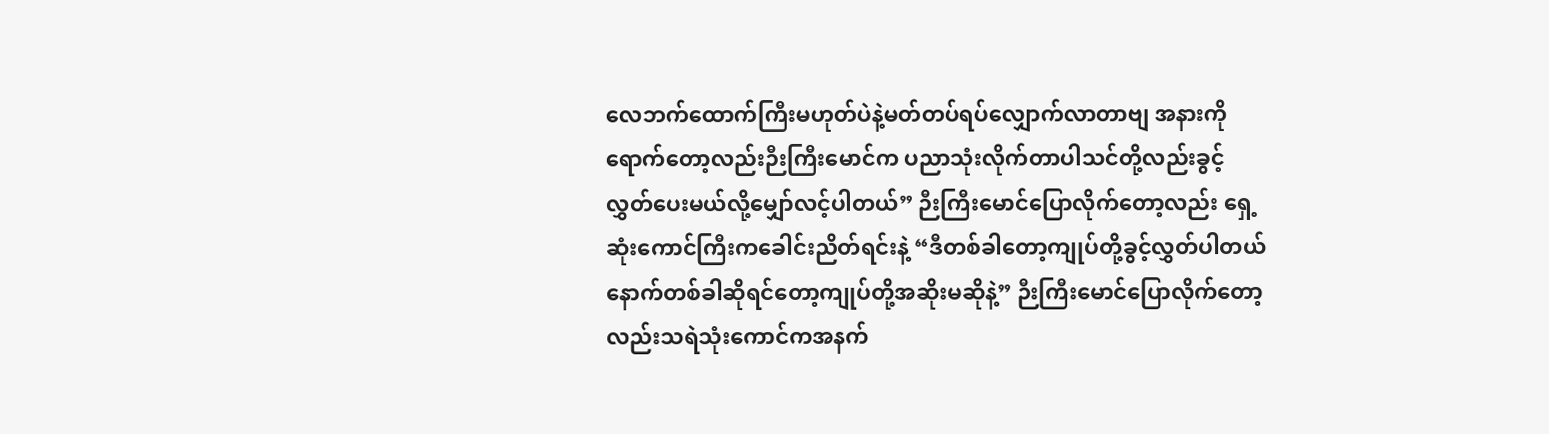လေဘက်ထောက်ကြီးမဟုတ်ပဲနဲ့မတ်တပ်ရပ်လျှောက်လာတာဗျ အနားကိုရောက်တော့လည်းဉီးကြီးမောင်က ပညာသုံးလိုက်တာပါသင်တို့လည်းခွင့်လွှတ်ပေးမယ်လို့မျှော်လင့်ပါတယ်” ဉီးကြီးမောင်ပြောလိုက်တော့လည်း ရှေ့ဆုံးကောင်ကြီးကခေါင်းညိတ်ရင်းနဲ့ “ဒီတစ်ခါတော့ကျုပ်တို့ခွင့်လွှတ်ပါတယ်နောက်တစ်ခါဆိုရင်တော့ကျုပ်တို့အဆိုးမဆိုနဲ့” ဉီးကြီးမောင်ပြောလိုက်တော့လည်းသရဲသုံးကောင်ကအနက်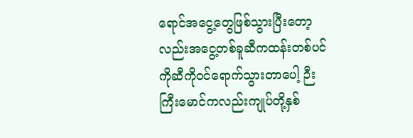ရောင်အငွေ့တွေဖြစ်သွားပြီးတော့လည်းအငွေ့တစ်ခူဆီကထန်းတစ်ပင်ကိုဆီကိုဝင်ရောက်သွားတာပေါ့ ဉီးကြီးမောင်ကလည်းကျုပ်တို့နှစ်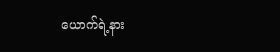ယောက်ရဲ့နား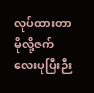လုပ်ထားတာမိုလို့ဇက်လေးပုပြီးဉီး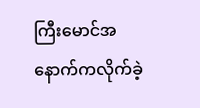ကြီးမောင်အနောက်ကလိုက်ခဲ့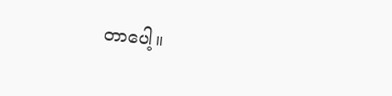တာပေါ့။